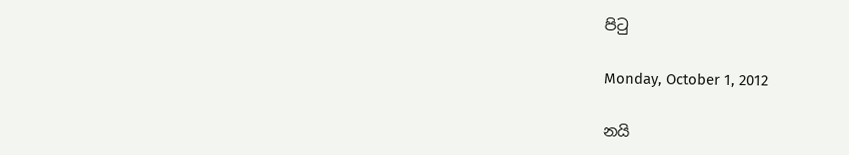පිටු

Monday, October 1, 2012

නයි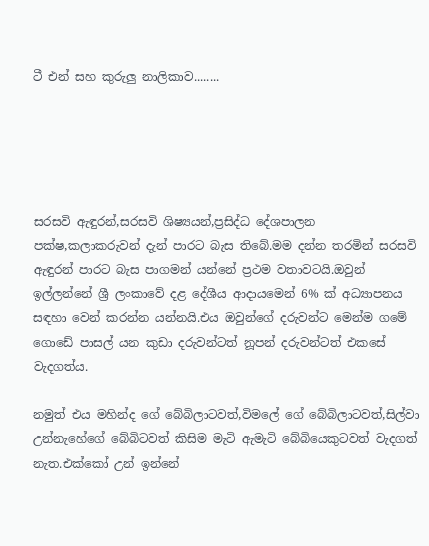ටී එන් සහ කුරුලු නාලිකාව........





සරසවි ඇඳුරන්,සරසවි ශිෂ්‍යයන්,ප්‍රසිද්ධ දේශපාලන පක්ෂ,කලාකරුවන් දැන් පාරට බැස තිබේ.මම දන්න තරමින් සරසවි ඇඳුරන් පාරට බැස පාගමන් යන්නේ ප්‍රථම වතාවටයි.ඔවුන් ඉල්ලන්නේ ශ්‍රී ලංකාවේ දළ දේශීය ආදායමෙන් 6% ක් අධ්‍යාපනය සඳහා වෙන් කරන්න යන්නයි.එය ඔවුන්ගේ දරුවන්ට මෙන්ම ගමේ ගොඩේ පාසල් යන කුඩා දරුවන්ටත් නූපන් දරුවන්ටත් එකසේ වැදගත්ය.

නමුත් එය මහින්ද ගේ බේබිලාටවත්,විමලේ ගේ බේබිලාටවත්,සිල්වා උන්නැහේගේ බේබිටවත් කිසිම මැටි ඇමැටි බේබියෙකුටවත් වැදගත් නැත.එක්කෝ උන් ඉන්නේ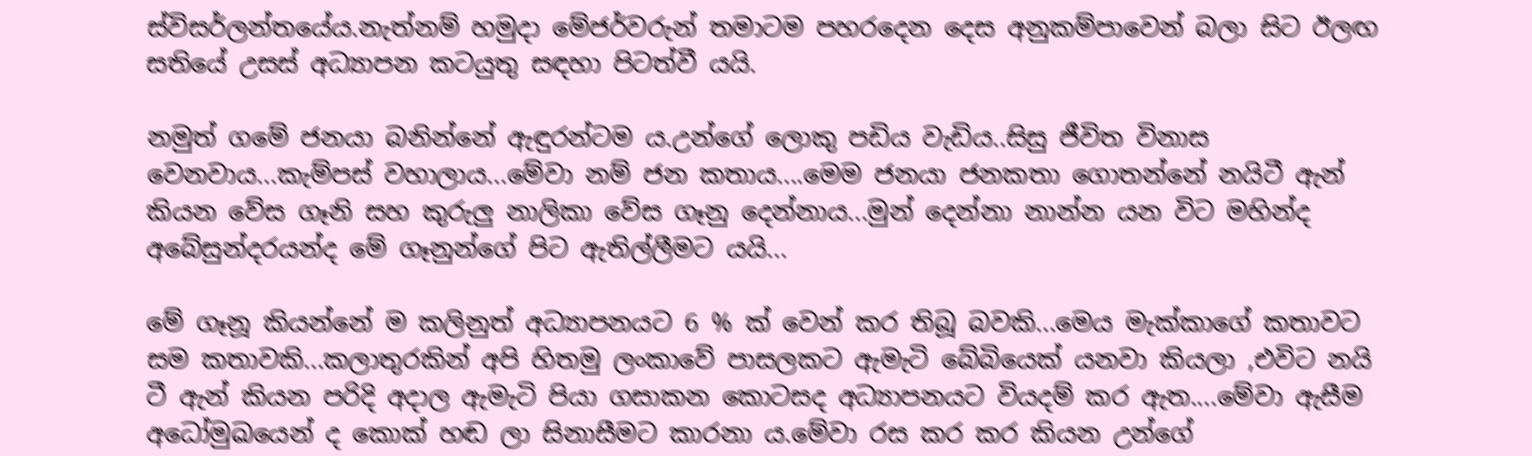ස්විසර්ලන්තයේය.නැත්නම් හමුදා මේජර්වරුන් තමාටම පහරදෙන දෙස අනුකම්පාවෙන් බලා සිට ඊලඟ සතියේ උසස් අධ්‍යාපන කටයුතු සඳහා පිටත්වී යයි.

නමුත් ගමේ ජනයා බනින්නේ ඇඳුරන්ටම ය.උන්ගේ ලොකු පඩිය වැඩිය..සිසු ජීවිත විනාස වෙනවාය...කැම්පස් වහාලාය...මේවා නම් ජන කතාය....මෙම ජනයා ජනකතා ගොතන්නේ නයිටී ඇන් කියන වේස ගෑනි සහ කුරුලු නාලිකා වේස ගෑනු දෙන්නාය...මුන් දෙන්නා නාන්න යන විට මහින්ද අබේසුන්දරයන්ද මේ ගෑනුන්ගේ පිට ඇතිල්ලීමට යයි...

මේ ගෑනූ කියන්නේ ම කලිනුත් අධ්‍යාපනයට 6 % ක් වෙන් කර තිබූ බවකි...මෙය මැක්කාගේ කතාවට සම කතාවකි...කලාතුරකින් අපි හිතමු ලංකාවේ පාසලකට ඇමැටි බේබියෙක් යනවා කියලා ,එවිට නයි ටී ඇන් කියන පරිදි අදාල ඇමැටි පියා ගසාකන කොටසද අධ්‍යාපනයට වියදම් කර ඇත....මේවා ඇසීම අධෝමුඛයෙන් ද කොක් හඬ ලා සිනාසීමට කාරනා ය.මේවා රස කර කර කියන උන්ගේ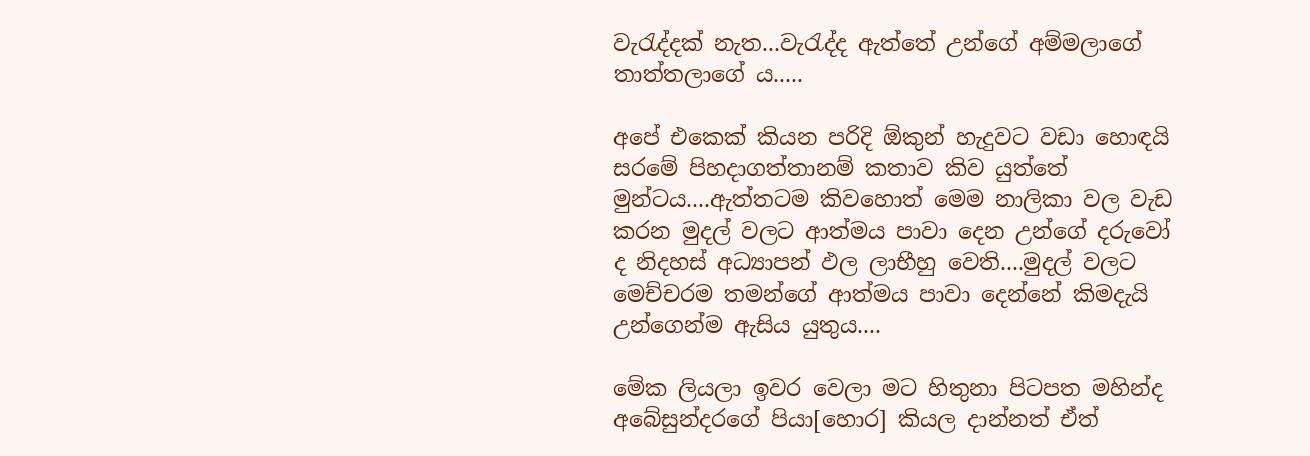වැරැද්දක් නැත...වැරැද්ද ඇත්තේ උන්ගේ අම්මලාගේ තාත්තලාගේ ය.....

අපේ එකෙක් කියන පරිදි ඕකුන් හැදුවට වඩා හොඳයි සරමේ පිහදාගත්තානම් කතාව කිව යුත්තේ මුන්ටය....ඇත්තටම කිවහොත් මෙම නාලිකා වල වැඩ කරන මුදල් වලට ආත්මය පාවා දෙන උන්ගේ දරුවෝ ද නිදහස් අධ්‍යාපන් ඵල ලාභීහු වෙති....මුදල් වලට මෙච්චරම තමන්ගේ ආත්මය පාවා දෙන්නේ කිමදැයි උන්ගෙන්ම ඇසිය යුතුය....

මේක ලියලා ඉවර වෙලා මට හිතුනා පිටපත මහින්ද අබේසුන්දරගේ පියා[හොර] කියල දාන්නත් ඒත්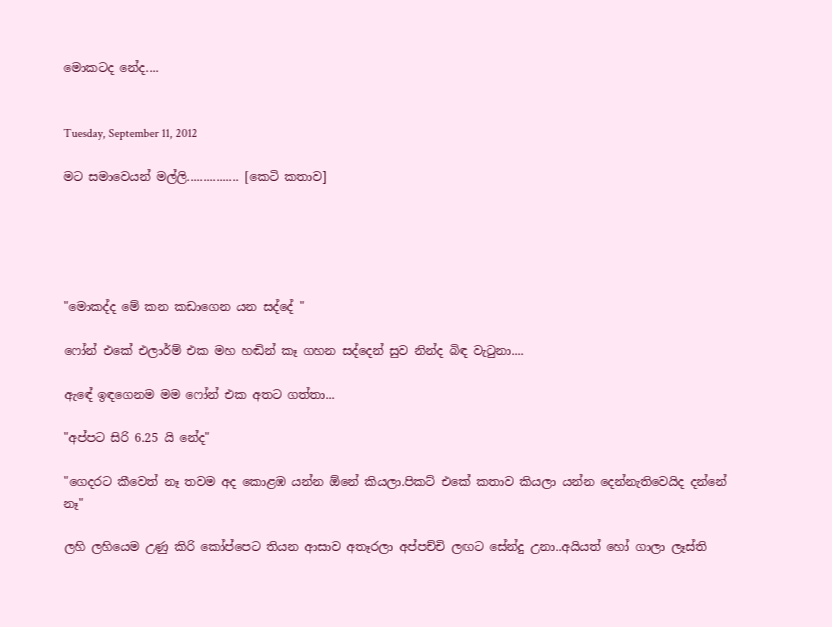මොකටද නේද....


Tuesday, September 11, 2012

මට සමාවෙයන් මල්ලි................ [කෙටි කතාව]





"මොකද්ද මේ කන කඩාගෙන යන සද්දේ "

ෆෝන් එකේ එලාර්ම් එක මහ හඬින් කෑ ගහන සද්දෙන් සුව නින්ද බිඳ වැටුනා....

ඇඳේ ඉඳගෙනම මම ෆෝන් එක අතට ගත්තා...

"අප්පට සිරි 6.25 යි නේද"

"ගෙදරට කීවෙත් නෑ තවම අද කොළඹ යන්න ඕනේ කියලා.පිකට් එකේ කතාව කියලා යන්න දෙන්නැතිවෙයිද දන්නේ නෑ"

ලහි ලහියෙම උණු කිරි කෝප්පෙට තියන ආසාව අතෑරලා අප්පච්චි ලඟට සේන්දු උනා..අයියත් හෝ ගාලා ලෑස්ති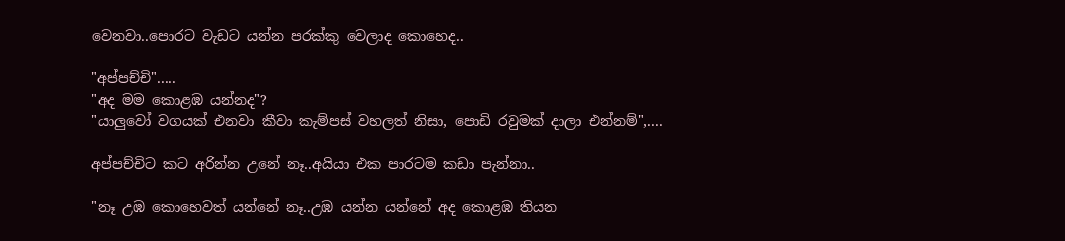වෙනවා..පොරට වැඩට යන්න පරක්කු වෙලාද කොහෙද..

"අප්පච්චි".....
"අද මම කොළඹ යන්නද"?
"යාලුවෝ වගයක් එනවා කීවා කැම්පස් වහලත් නිසා, පොඩි රවුමක් දාලා එන්නම්",....

අප්පච්චිට කට අරින්න උනේ නෑ..අයියා එක පාරටම කඩා පැන්නා..

"නෑ උඹ කොහෙවත් යන්නේ නෑ..උඹ යන්න යන්නේ අද කොළඹ තියන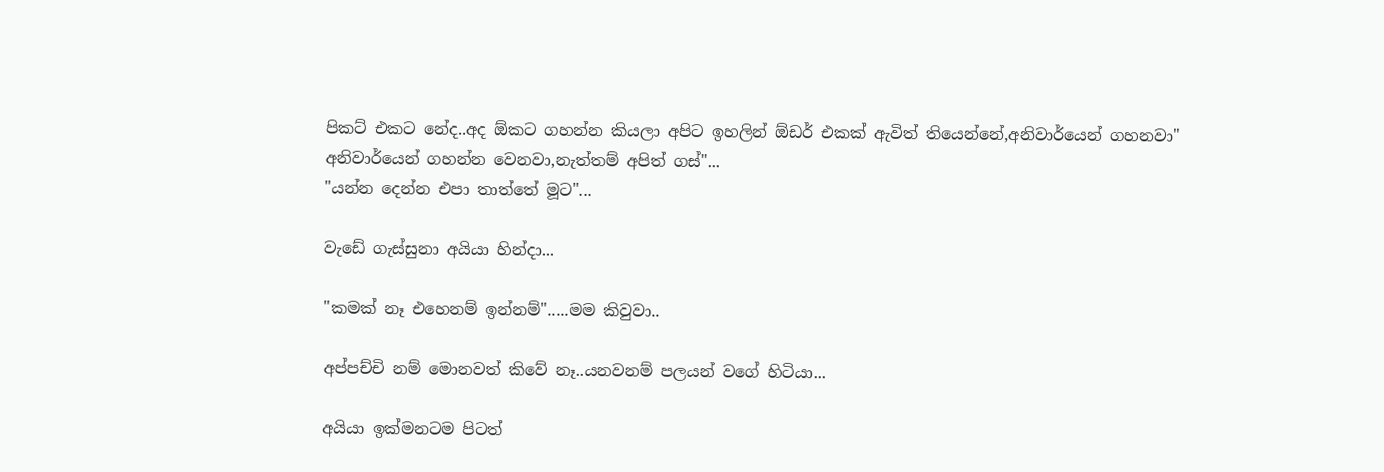පිකට් එකට නේද..අද ඕකට ගහන්න කියලා අපිට ඉහලින් ඕඩර් එකක් ඇවිත් තියෙන්නේ,අනිවාර්යෙන් ගහනවා" අනිවාර්යෙන් ගහන්න වෙනවා,නැත්තම් අපිත් ගස්"...
"යන්න දෙන්න එපා තාත්තේ මූට"...

වැඩේ ගැස්සුනා අයියා හින්දා...

"කමක් නෑ එහෙනම් ඉන්නම්".....මම කිවුවා..

අප්පච්චි නම් මොනවත් කිවේ නෑ..යනවනම් පලයන් වගේ හිටියා...

අයියා ඉක්මනටම පිටත්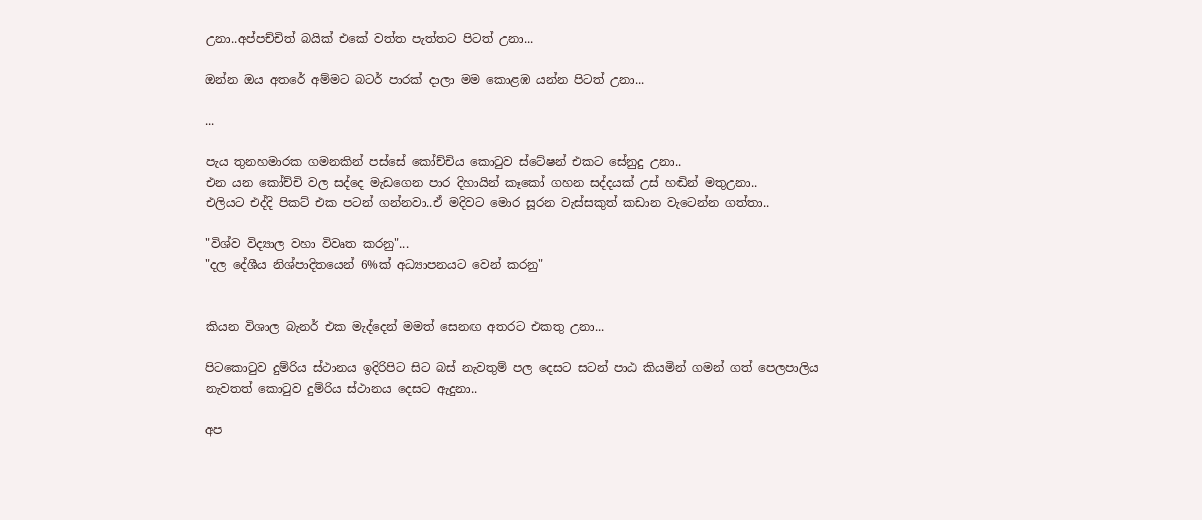උනා..අප්පච්චිත් බයික් එකේ වත්ත පැත්තට පිටත් උනා...

ඔන්න ඔය අතරේ අම්මට බටර් පාරක් දාලා මම කොළඹ යන්න පිටත් උනා...

...

පැය තුනහමාරක ගමනකින් පස්සේ කෝච්චිය කොටුව ස්ටේෂන් එකට සේනුදු උනා..
එන යන කෝච්චි වල සද්දෙ මැඩගෙන පාර දිහායින් කෑකෝ ගහන සද්දයක් උස් හඬින් මතුඋනා..
එලියට එද්දි පිකට් එක පටන් ගන්නවා..ඒ මදිවට මොර සූරන වැස්සකුත් කඩාන වැටෙන්න ගත්තා..

"විශ්ව විද්‍යාල වහා විවෘත කරනු"...
"දල දේශීය නිශ්පාදිතයෙන් 6%ක් අධ්‍යාපනයට වෙන් කරනු"


කියන විශාල බැනර් එක මැද්දෙන් මමත් සෙනඟ අතරට එකතු උනා...

පිටකොටුව දුම්රිය ස්ථානය ඉදිරිපිට සිට බස් නැවතුම් පල දෙසට සටන් පාඨ කියමින් ගමන් ගත් පෙලපාලිය නැවතත් කොටුව දුම්රිය ස්ථානය දෙසට ඇදුනා..

අප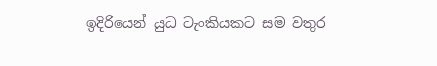ඉදිරියෙන් යුධ ටැංකියකට සම වතුර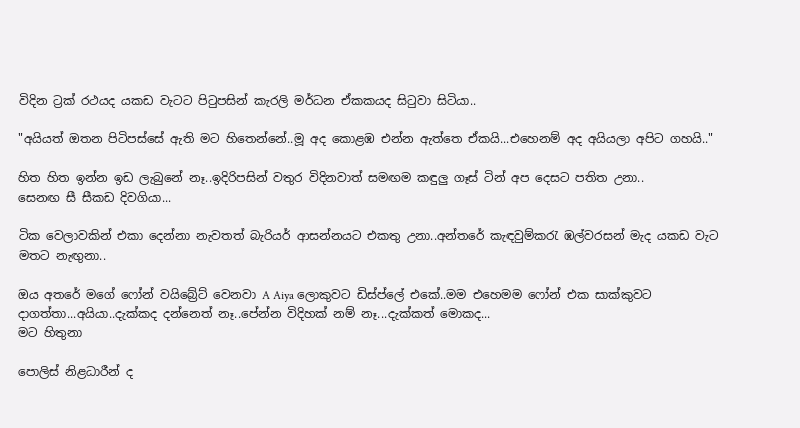විදින ට්‍රක් රථයද යකඩ වැටට පිටුපසින් කැරලි මර්ධන ඒකකයද සිටුවා සිටියා..

"අයියත් ඔතන පිටිපස්සේ ඇති මට හිතෙන්නේ..මූ අද කොළඹ එන්න ඇත්තෙ ඒකයි...එහෙනම් අද අයියලා අපිට ගහයි.."

හිත හිත ඉන්න ඉඩ ලැබුනේ නෑ..ඉදිරිපසින් වතුර විදිනවාත් සමඟම කඳුලු ගෑස් ටින් අප දෙසට පතිත උනා..
සෙනඟ සී සීකඩ දිවගියා...

ටික වෙලාවකින් එකා දෙන්නා නැවතත් බැරියර් ආසන්නයට එකතු උනා..අන්තරේ කැඳවුම්කරැ ඹල්වරසන් මැද යකඩ වැට මතට නැඟුනා..

ඔය අතරේ මගේ ෆෝන් වයිබ්‍රේට් වෙනවා A Aiya ලොකුවට ඩිස්ප්ලේ එකේ..මම එහෙමම ෆෝන් එක සාක්කුවට දාගත්තා...අයියා..දැක්කද දන්නෙත් නෑ..පේන්න විදිහක් නම් නෑ...දැක්කත් මොකද...
මට හිතුනා

පොලිස් නිළධාරීන් ද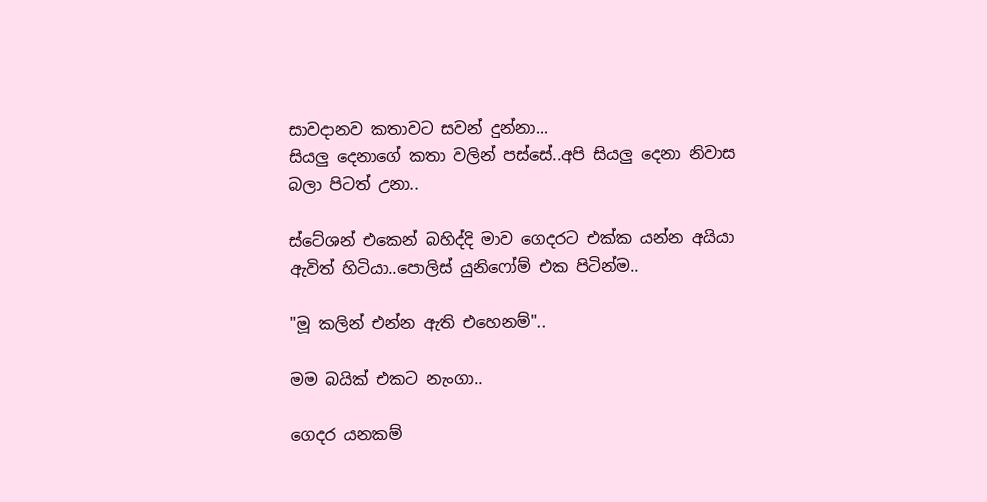සාවදානව කතාවට සවන් දුන්නා...
සියලු දෙනාගේ කතා වලින් පස්සේ..අපි සියලු දෙනා නිවාස බලා පිටත් උනා..

ස්ටේශන් එකෙන් බහිද්දි මාව ගෙදරට එක්ක යන්න අයියා ඇවිත් හිටියා..පොලිස් යුනිෆෝම් එක පිටින්ම..

"මූ කලින් එන්න ඇති එහෙනම්"..

මම බයික් එකට නැංගා..

ගෙදර යනකම්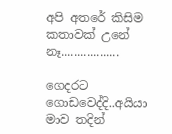අපි අතරේ කිසිම කතාවක් උනේ නෑ..................

ගෙදරට ගොඩවෙද්දි..අයියා මාව තදින්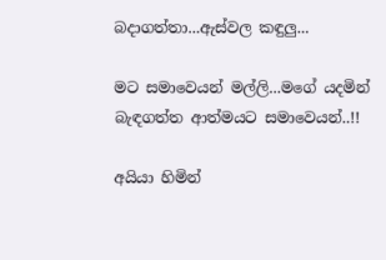බදාගත්තා...ඇස්වල කඳුලු...

මට සමාවෙයන් මල්ලි...මගේ යදමින් බැඳගත්ත ආත්මයට සමාවෙයන්..!!

අයියා හිමින්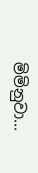මිමිනුවා...